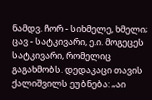ნამდვ. ჩორ - სიხმელე, ხმელი; ცავ - სატკივარი, ე.ი. მოგეცეს სატკივარი, რომელიც გაგახმობს. დედაკაცი თავის ქალიშვილს ეუბნება: „აი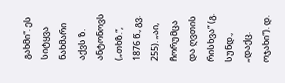გახმი“. ეს სიტყვა ნახმარი აქვს ზ. ანტონოვს („თხზ.“, 1876 წ., გვ. 255). „აი, ჩორუმცა და ღვთის რისხვა“ (გ. სუნდ., „დაქც. ოჯახი“). დ.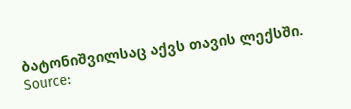ბატონიშვილსაც აქვს თავის ლექსში.
Source: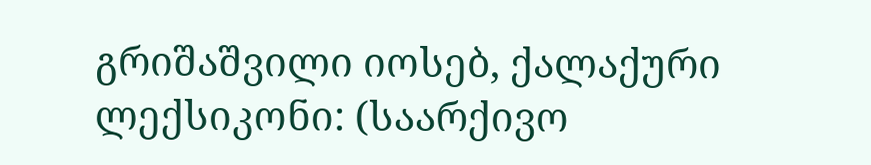გრიშაშვილი იოსებ, ქალაქური ლექსიკონი: (საარქივო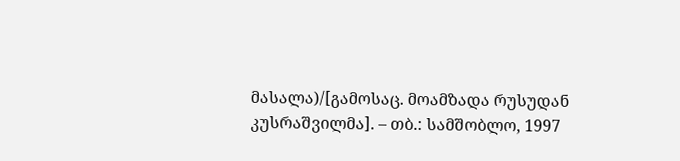მასალა)/[გამოსაც. მოამზადა რუსუდან კუსრაშვილმა]. – თბ.: სამშობლო, 1997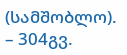(სამშობლო). – 304გვ.